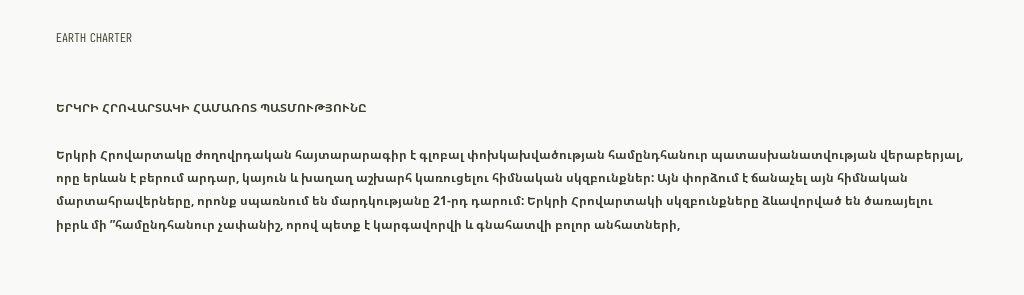EARTH CHARTER


ԵՐԿՐԻ ՀՐՈՎԱՐՏԱԿԻ ՀԱՄԱՌՈՏ ՊԱՏՄՈՒԹՅՈՒՆԸ

Երկրի Հրովարտակը ժողովրդական հայտարարագիր է գլոբալ փոխկախվածության համընդհանուր պատասխանատվության վերաբերյալ, որը երևան է բերում արդար, կայուն և խաղաղ աշխարհ կառուցելու հիմնական սկզբունքներ: Այն փորձում է ճանաչել այն հիմնական մարտահրավերները, որոնք սպառնում են մարդկությանը 21-րդ դարում: Երկրի Հրովարտակի սկզբունքները ձևավորված են ծառայելու իբրև մի ”համընդհանուր չափանիշ, որով պետք է կարգավորվի և գնահատվի բոլոր անհատների,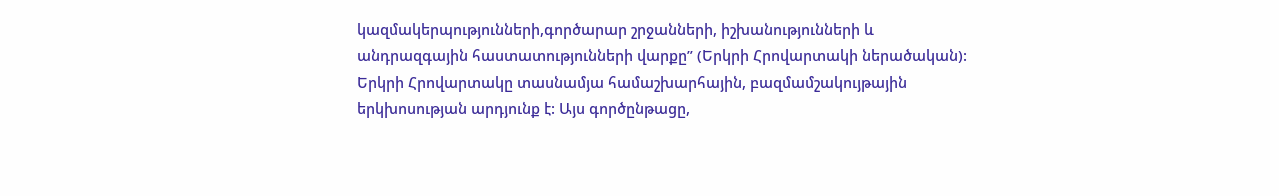կազմակերպությունների,գործարար շրջանների, իշխանությունների և անդրազգային հաստատությունների վարքը” (Երկրի Հրովարտակի ներածական): Երկրի Հրովարտակը տասնամյա համաշխարհային, բազմամշակույթային երկխոսության արդյունք է: Այս գործընթացը,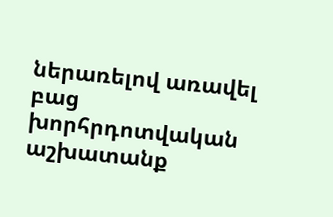ներառելով առավել բաց խորհրդոտվական աշխատանք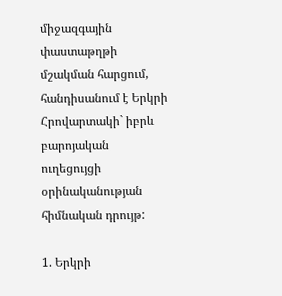միջազգային փաստաթղթի մշակման հարցում, հանդիսանում է Երկրի Հրովարտակի` իբրև բարոյական ուղեցույցի օրինականության հիմնական դրույթ:

1. Երկրի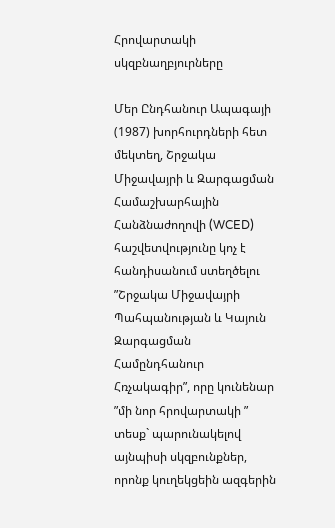Հրովարտակի սկզբնաղբյուրները

Մեր Ընդհանուր Ապագայի (1987) խորհուրդների հետ մեկտեղ, Շրջակա Միջավայրի և Զարգացման Համաշխարհային Հանձնաժողովի (WCED) հաշվետվությունը կոչ է հանդիսանում ստեղծելու ”Շրջակա Միջավայրի Պահպանության և Կայուն Զարգացման Համընդհանուր Հռչակագիր”, որը կունենար ”մի նոր հրովարտակի ” տեսք` պարունակելով այնպիսի սկզբունքներ, որոնք կուղեկցեին ազգերին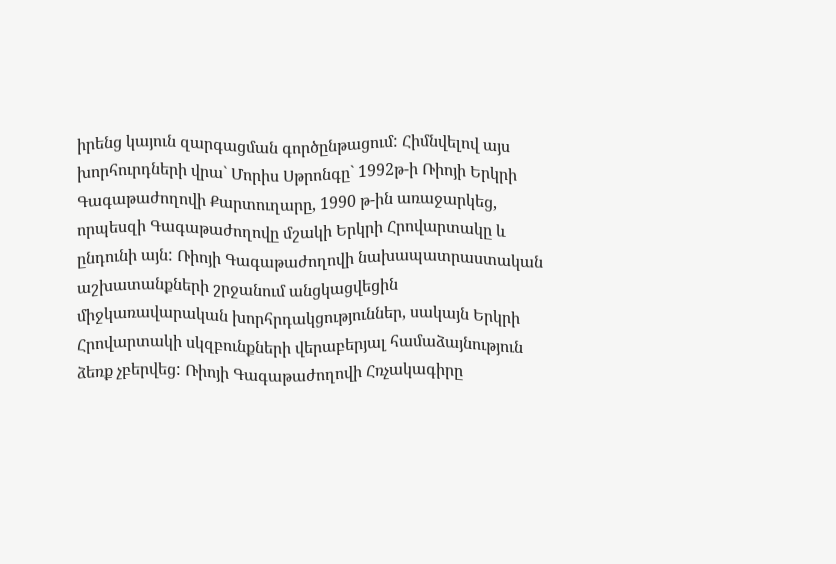իրենց կայուն զարգացման գործընթացում: Հիմնվելով այս խորհուրդների վրա` Մորիս Սթրոնգը` 1992թ-ի Ռիոյի Երկրի Գագաթաժողովի Քարտուղարը, 1990 թ-ին առաջարկեց, որպեսզի Գագաթաժողովը մշակի Երկրի Հրովարտակը և ընդունի այն: Ռիոյի Գագաթաժողովի նախապատրաստական աշխատանքների շրջանում անցկացվեցին միջկառավարական խորհրդակցություններ, սակայն Երկրի Հրովարտակի սկզբունքների վերաբերյալ համաձայնություն ձեռք չբերվեց: Ռիոյի Գագաթաժողովի Հռչակագիրը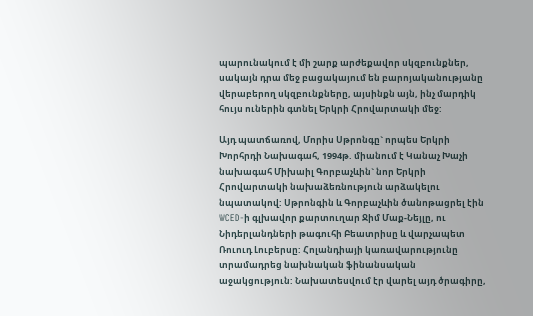պարունակում է մի շարք արժեքավոր սկզբունքներ, սակայն դրա մեջ բացակայում են բարոյականությանը վերաբերող սկզբունքները, այսինքն այն, ինչ մարդիկ հույս ուներին գտնել Երկրի Հրովարտակի մեջ:

Այդ պատճառով, Մորիս Սթրոնգը` որպես Երկրի Խորհրդի Նախագահ, 1994թ. միանում է Կանաչ Խաչի նախագահ Միխաիլ Գորբաչևին` նոր Երկրի Հրովարտակի նախաձեռնություն արձակելու նպատակով: Սթրոնգին և Գորբաչևին ծանոթացրել էին WCED-ի գլխավոր քարտուղար Ջիմ Մաք-Նեյլը, ու Նիդերլանդների թագուհի Բեատրիսը և վարչապետ Ռուուդ Լուբերսը: Հոլանդիայի կառավարությունը տրամադրեց նախնական ֆինանսական աջակցություն: Նախատեսվում էր վարել այդ ծրագիրը,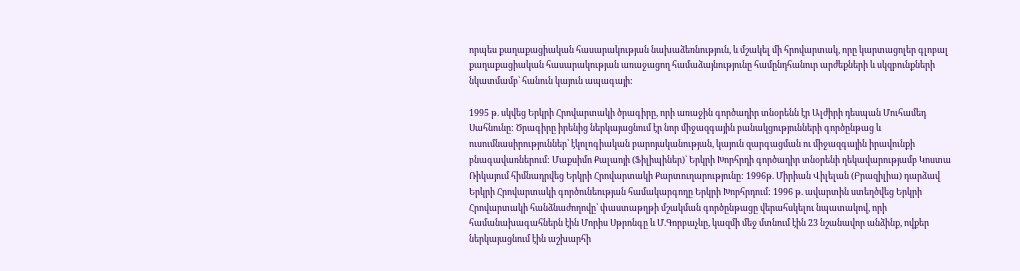որպես քաղաքացիական հասարակության նախաձեռնություն, և մշակել մի հրովարտակ, որը կարտացոլեր գլոբալ քաղաքացիական հասարակության առաջացող համաձայնությունը համընդհանուր արժեքների և սկզբունքների նկատմամբ՝ հանուն կայուն ապագայի:

1995 թ. սկվեց Երկրի Հրովարտակի ծրագիրը, որի առաջին գործադիր տնօրենն էր Ալժիրի դեսպան Մուհամեդ Սահնունը: Ծրագիրը իրենից ներկայացնում էր նոր միջազգային բանակցությունների գործընթաց և ուսումնասիրություններ՝ էկոլոգիական բարոյականության, կայուն զարգացման ու միջազգային իրավունքի բնագավառներում: Մաքսիմո Քալաոյի (Ֆիլիպիներ)` Երկրի Խորհրդի գործադիր տնօրենի ղեկավարությամբ Կոստա Ռիկայում հիմնադրվեց Երկրի Հրովարտակի Քարտուղարությունը: 1996թ. Միրիան Վիլելան (Բրազիլիա) դարձավ Երկրի Հրովարտակի գործունեության համակարգողը Երկրի Խորհրդում: 1996 թ. ավարտին ստեղծվեց Երկրի Հրովարտակի հանձնաժողովը՝ փաստաթղթի մշակման գործընթացը վերահսկելու նպատակով, որի համանախագահներն էին Մորիս Սթրոնգը և Մ.Գորբաչևը, կազմի մեջ մտնում էին 23 նշանավոր անձինք, ովքեր ներկայացնում էին աշխարհի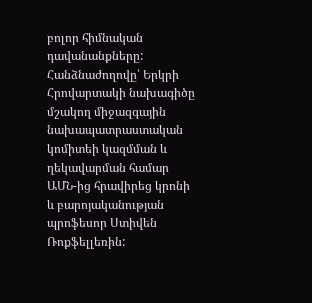բոլոր հիմնական դավանանքները: Հանձնաժողովը՝ Երկրի Հրովարտակի նախագիծը մշակող միջազգային նախապատրաստական կոմիտեի կազմման և ղեկավարման համար ԱՄՆ-ից հրավիրեց կրոնի և բարոյականության պրոֆեսոր Ստիվեն Ռոքֆելլեռին: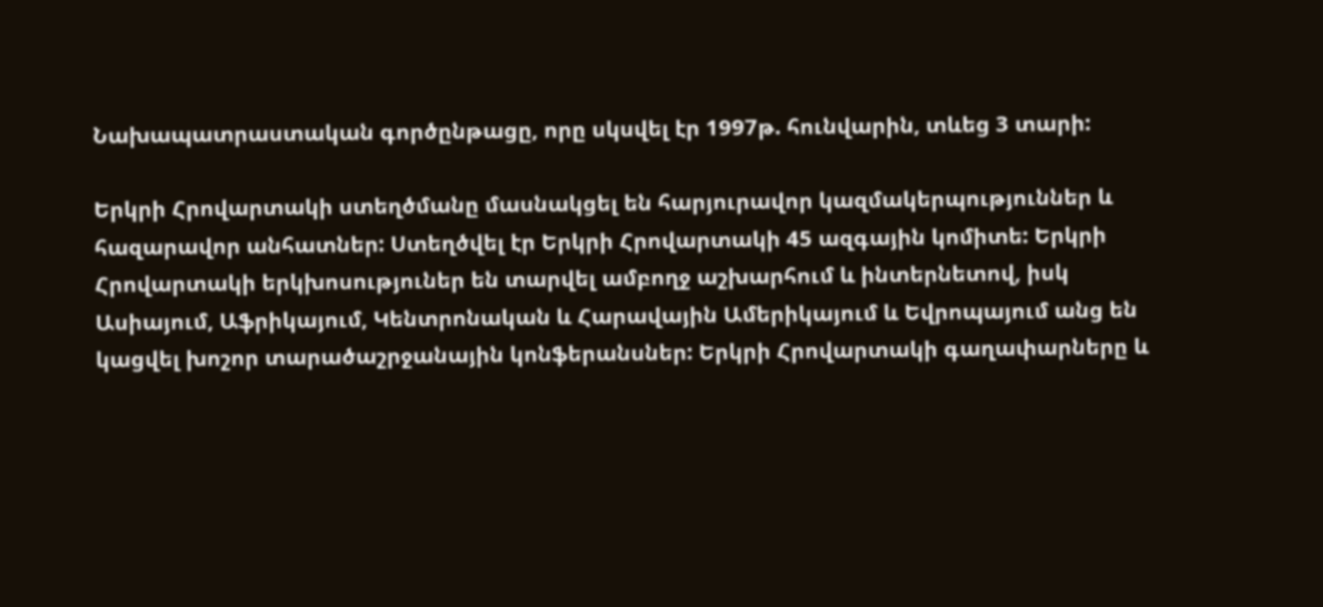Նախապատրաստական գործընթացը, որը սկսվել էր 1997թ. հունվարին, տևեց 3 տարի:

Երկրի Հրովարտակի ստեղծմանը մասնակցել են հարյուրավոր կազմակերպություններ և հազարավոր անհատներ: Ստեղծվել էր Երկրի Հրովարտակի 45 ազգային կոմիտե: Երկրի Հրովարտակի երկխոսություներ են տարվել ամբողջ աշխարհում և ինտերնետով, իսկ Ասիայում, Աֆրիկայում, Կենտրոնական և Հարավային Ամերիկայում և Եվրոպայում անց են կացվել խոշոր տարածաշրջանային կոնֆերանսներ: Երկրի Հրովարտակի գաղափարները և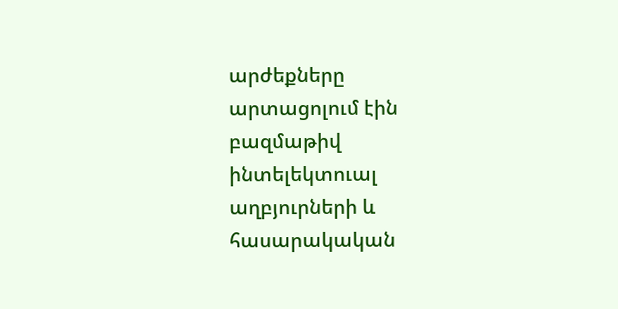արժեքները արտացոլում էին բազմաթիվ ինտելեկտուալ աղբյուրների և հասարակական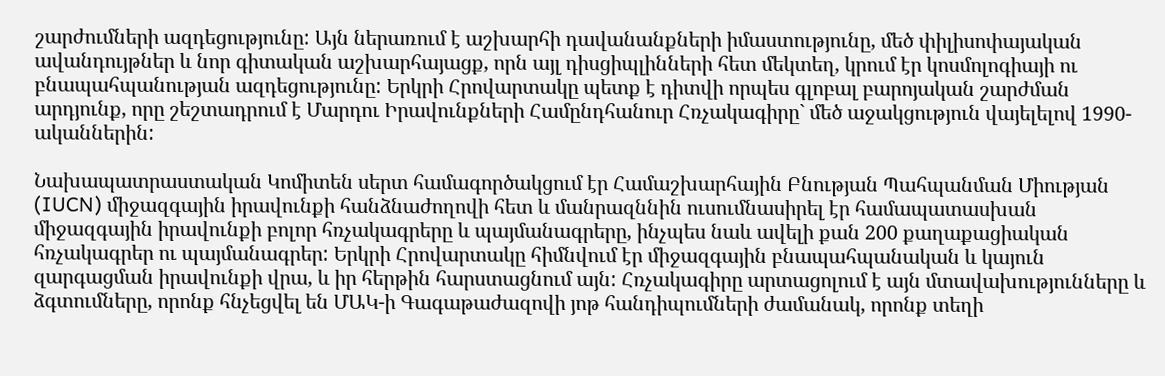շարժումների ազդեցությունը: Այն ներառում է աշխարհի դավանանքների իմաստությունը, մեծ փիլիսոփայական ավանդույթներ և նոր գիտական աշխարհայացք, որն այլ դիսցիպլինների հետ մեկտեղ, կրում էր կոսմոլոգիայի ու բնապահպանության ազդեցությունը: Երկրի Հրովարտակը պետք է դիտվի որպես գլոբալ բարոյական շարժման արդյունք, որը շեշտադրում է Մարդու Իրավունքների Համընդհանուր Հռչակագիրը` մեծ աջակցություն վայելելով 1990-ականներին:

Նախապատրաստական Կոմիտեն սերտ համագործակցում էր Համաշխարհային Բնության Պահպանման Միության (IUCN) միջազգային իրավունքի հանձնաժողովի հետ և մանրազննին ուսումնասիրել էր համապատասխան միջազգային իրավունքի բոլոր հռչակագրերը և պայմանագրերը, ինչպես նաև ավելի քան 200 քաղաքացիական հռչակագրեր ու պայմանագրեր: Երկրի Հրովարտակը հիմնվում էր միջազգային բնապահպանական և կայուն զարգացման իրավունքի վրա, և իր հերթին հարստացնում այն: Հռչակագիրը արտացոլում է այն մտավախությունները և ձգտումները, որոնք հնչեցվել են ՄԱԿ-ի Գագաթաժազովի յոթ հանդիպումների ժամանակ, որոնք տեղի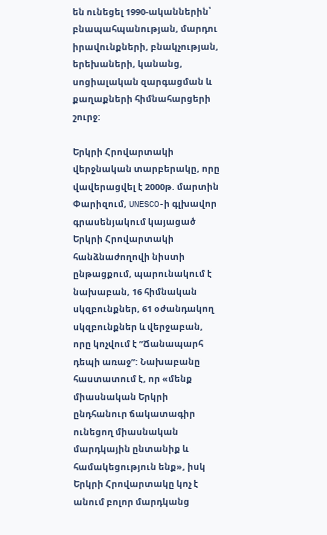են ունեցել 1990-ականներին՝ բնապահպանության, մարդու իրավունքների, բնակչության, երեխաների, կանանց, սոցիալական զարգացման և քաղաքների հիմնահարցերի շուրջ:

Երկրի Հրովարտակի վերջնական տարբերակը, որը վավերացվել է 2000թ. մարտին Փարիզում, UNESCO-ի գլխավոր գրասենյակում կայացած Երկրի Հրովարտակի հանձնաժողովի նիստի ընթացքում, պարունակում է նախաբան, 16 հիմնական սկզբունքներ, 61 օժանդակող սկզբունքներ և վերջաբան, որը կոչվում է ”Ճանապարհ դեպի առաջ”: Նախաբանը հաստատում է, որ «մենք միասնական Երկրի ընդհանուր ճակատագիր ունեցող միասնական մարդկային ընտանիք և համակեցություն ենք», իսկ Երկրի Հրովարտակը կոչ է անում բոլոր մարդկանց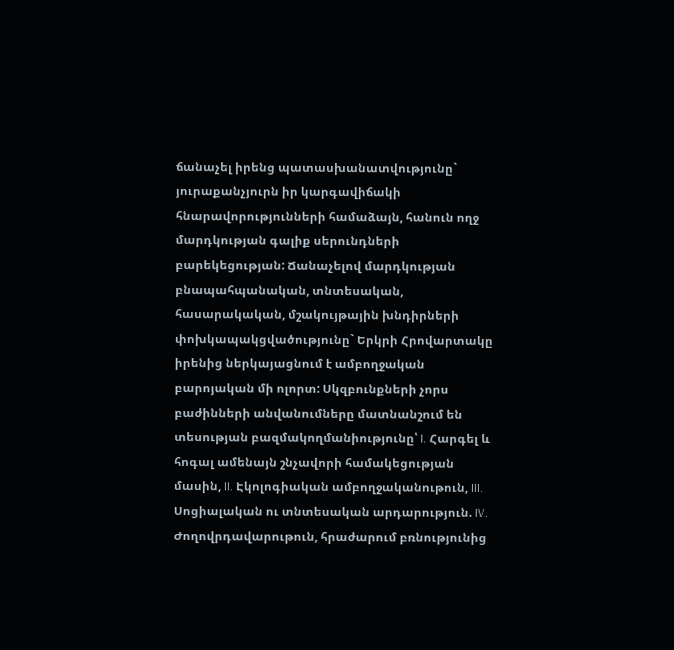ճանաչել իրենց պատասխանատվությունը` յուրաքանչյուրն իր կարգավիճակի հնարավորությունների համաձայն, հանուն ողջ մարդկության գալիք սերունդների բարեկեցության: Ճանաչելով մարդկության բնապահպանական, տնտեսական, հասարակական, մշակույթային խնդիրների փոխկապակցվածությունը` Երկրի Հրովարտակը իրենից ներկայացնում է ամբողջական բարոյական մի ոլորտ: Սկզբունքների չորս բաժինների անվանումները մատնանշում են տեսության բազմակողմանիությունը՝ I. Հարգել և հոգալ ամենայն շնչավորի համակեցության մասին, II. Էկոլոգիական ամբողջականութուն, III. Սոցիալական ու տնտեսական արդարություն. IV. Ժողովրդավարութուն, հրաժարում բռնությունից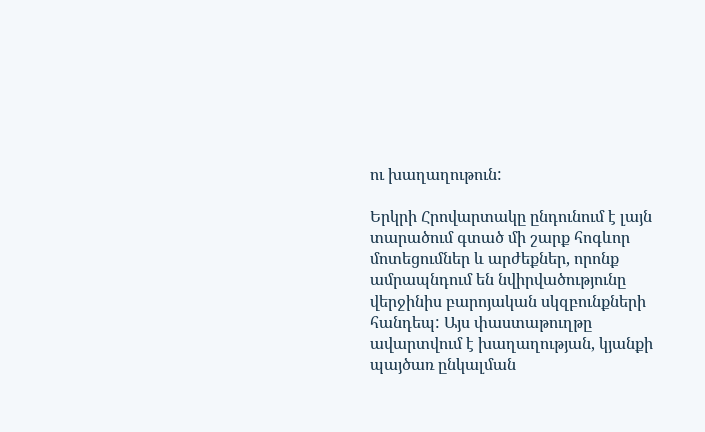ու խաղաղութուն:

Երկրի Հրովարտակը ընդունում է լայն տարածում գտած մի շարք հոգևոր մոտեցումներ և արժեքներ, որոնք ամրապնդում են նվիրվածությունը վերջինիս բարոյական սկզբունքների հանդեպ: Այս փաստաթուղթը ավարտվում է խաղաղության, կյանքի պայծառ ընկալման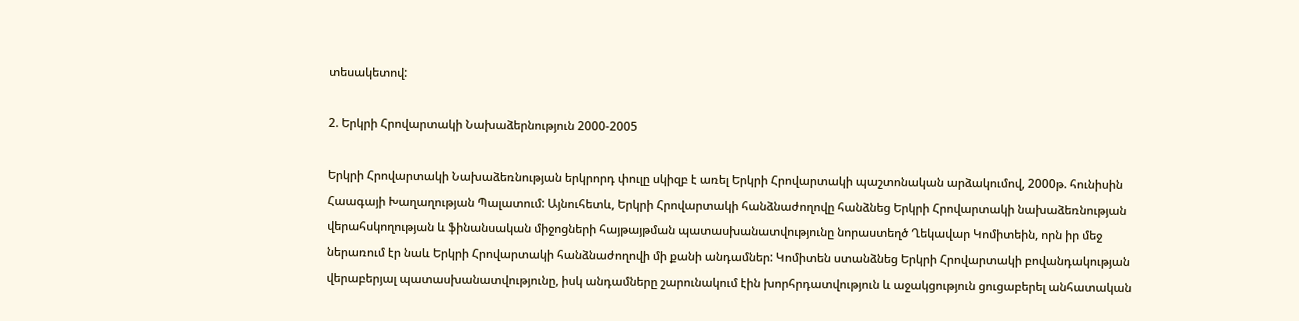տեսակետով:

2. Երկրի Հրովարտակի Նախաձերնություն 2000-2005

Երկրի Հրովարտակի Նախաձեռնության երկրորդ փուլը սկիզբ է առել Երկրի Հրովարտակի պաշտոնական արձակումով, 2000թ. հունիսին Հաագայի Խաղաղության Պալատում: Այնուհետև, Երկրի Հրովարտակի հանձնաժողովը հանձնեց Երկրի Հրովարտակի նախաձեռնության վերահսկողության և ֆինանսական միջոցների հայթայթման պատասխանատվությունը նորաստեղծ Ղեկավար Կոմիտեին, որն իր մեջ ներառում էր նաև Երկրի Հրովարտակի հանձնաժողովի մի քանի անդամներ: Կոմիտեն ստանձնեց Երկրի Հրովարտակի բովանդակության վերաբերյալ պատասխանատվությունը, իսկ անդամները շարունակում էին խորհրդատվություն և աջակցություն ցուցաբերել անհատական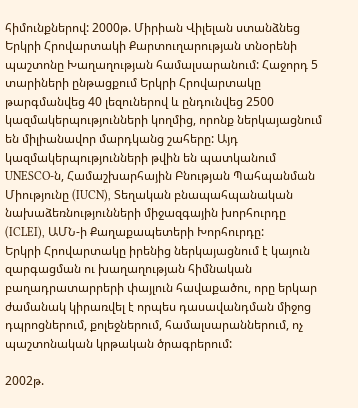հիմունքներով: 2000թ. Միրիան Վիլելան ստանձնեց Երկրի Հրովարտակի Քարտուղարության տնօրենի պաշտոնը Խաղաղության համալսարանում: Հաջորդ 5 տարիների ընթացքում Երկրի Հրովարտակը թարգմանվեց 40 լեզուներով և ընդունվեց 2500 կազմակերպությունների կողմից, որոնք ներկայացնում են միլիանավոր մարդկանց շահերը: Այդ կազմակերպությունների թվին են պատկանում UNESCO-ն, Համաշխարհային Բնության Պահպանման Միությունը (IUCN), Տեղական բնապահպանական նախաձեռնությունների միջազգային խորհուրդը (ICLEI), ԱՄՆ-ի Քաղաքապետերի Խորհուրդը:
Երկրի Հրովարտակը իրենից ներկայացնում է կայուն զարգացման ու խաղաղության հիմնական բաղադրատարրերի փայլուն հավաքածու, որը երկար ժամանակ կիրառվել է որպես դասավանդման միջոց դպրոցներում, քոլեջներում, համալսարաններում, ոչ պաշտոնական կրթական ծրագրերում:

2002թ.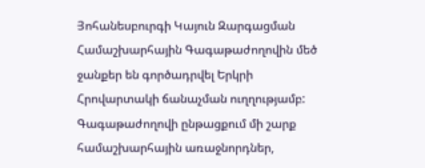Յոհանեսբուրգի Կայուն Զարգացման Համաշխարհային Գագաթաժողովին մեծ ջանքեր են գործադրվել Երկրի Հրովարտակի ճանաչման ուղղությամբ: Գագաթաժողովի ընթացքում մի շարք համաշխարհային առաջնորդներ,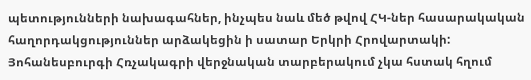պետությունների նախագահներ, ինչպես նաև մեծ թվով ՀԿ-ներ հասարակական հաղորդակցություններ արձակեցին ի սատար Երկրի Հրովարտակի: Յոհանեսբուրգի Հռչակագրի վերջնական տարբերակում չկա հստակ հղում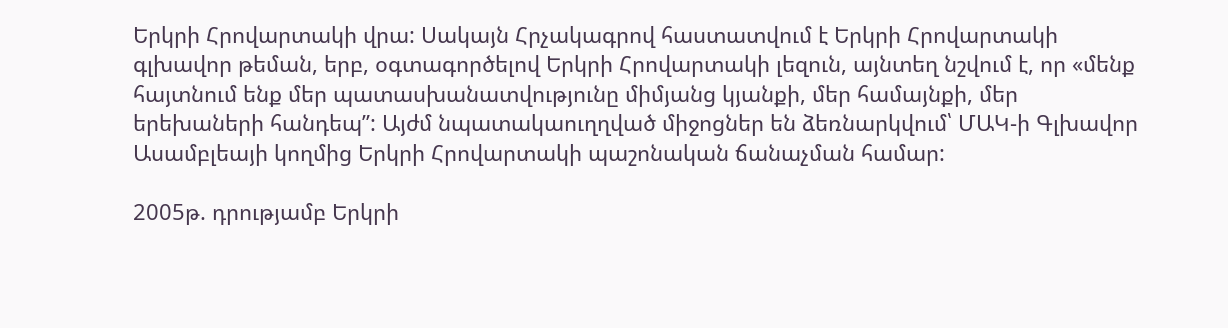Երկրի Հրովարտակի վրա: Սակայն Հրչակագրով հաստատվում է Երկրի Հրովարտակի գլխավոր թեման, երբ, օգտագործելով Երկրի Հրովարտակի լեզուն, այնտեղ նշվում է, որ «մենք հայտնում ենք մեր պատասխանատվությունը միմյանց կյանքի, մեր համայնքի, մեր երեխաների հանդեպ”: Այժմ նպատակաուղղված միջոցներ են ձեռնարկվում՝ ՄԱԿ-ի Գլխավոր Ասամբլեայի կողմից Երկրի Հրովարտակի պաշոնական ճանաչման համար:

2005թ. դրությամբ Երկրի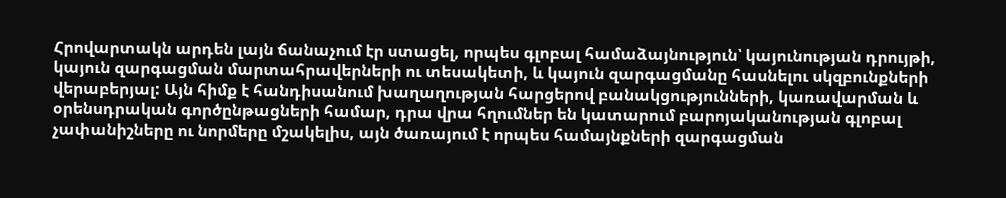Հրովարտակն արդեն լայն ճանաչում էր ստացել, որպես գլոբալ համաձայնություն՝ կայունության դրույթի, կայուն զարգացման մարտահրավերների ու տեսակետի, և կայուն զարգացմանը հասնելու սկզբունքների վերաբերյալ: Այն հիմք է հանդիսանում խաղաղության հարցերով բանակցությունների, կառավարման և օրենսդրական գործընթացների համար, դրա վրա հղումներ են կատարում բարոյականության գլոբալ չափանիշները ու նորմերը մշակելիս, այն ծառայում է որպես համայնքների զարգացման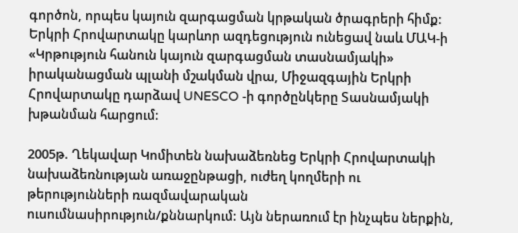գործոն, որպես կայուն զարգացման կրթական ծրագրերի հիմք: Երկրի Հրովարտակը կարևոր ազդեցություն ունեցավ նաև ՄԱԿ-ի «Կրթություն հանուն կայուն զարգացման տասնամյակի» իրականացման պլանի մշակման վրա, Միջազգային Երկրի Հրովարտակը դարձավ UNESCO -ի գործընկերը Տասնամյակի խթանման հարցում:

2005թ. Ղեկավար Կոմիտեն նախաձեռնեց Երկրի Հրովարտակի նախաձեռնության առաջընթացի, ուժեղ կողմերի ու թերությունների ռազմավարական ուսումնասիրություն/քննարկում: Այն ներառում էր ինչպես ներքին,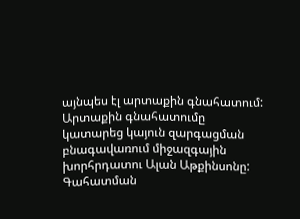այնպես էլ արտաքին գնահատում: Արտաքին գնահատումը կատարեց կայուն զարգացման բնագավառում միջազգային խորհրդատու Ալան Աթքինսոնը: Գահատման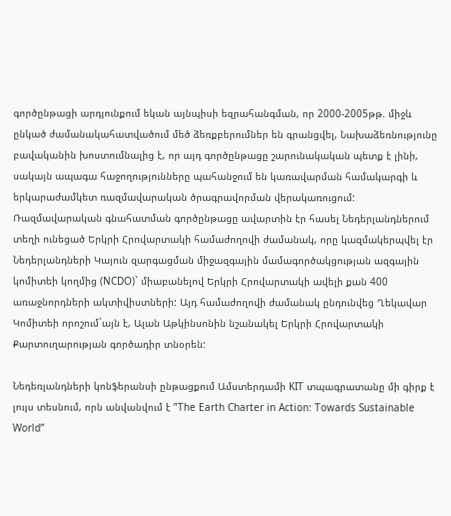գործընթացի արդյունքում եկան այնպիսի եզրահանգման, որ 2000-2005թթ. միջև ընկած ժամանակահատվածում մեծ ձեռքբերումներ են գրանցվել, Նախաձեռնությունը բավականին խոստումնալից է, որ այդ գործընթացը շարունակական պետք է լինի, սակայն ապագա հաջողությունները պահանջում են կառավարման համակարգի և երկարաժամկետ ռազմավարական ծրագրավորման վերակառուցում:
Ռազմավարական գնահատման գործընթացը ավարտին էր հասել Նեդերլանդներում տեղի ունեցած Երկրի Հրովարտակի համաժողովի ժամանակ, որը կազմակերպվել էր Նեդերլանդների Կայուն զարգացման միջազգային մամագործակցության ազգային կոմիտեի կողմից (NCDO)` միաբանելով Երկրի Հրովարտակի ավելի քան 400 առաջնորդների ակտիվիստների: Այդ համաժողովի ժամանակ ընդունվեց Ղեկավար Կոմիտեի որոշում`այն է, Ալան Աթկինսոնին նշանակել Երկրի Հրովարտակի Քարտուղարության գործադիր տնօրեն:

Նեդեռլանդների կոնֆերանսի ընթացքում Ամստերդամի KIT տպագրատանը մի գիրք է լույս տեսնում, որն անվանվում է ”The Earth Charter in Action: Towards Sustainable World”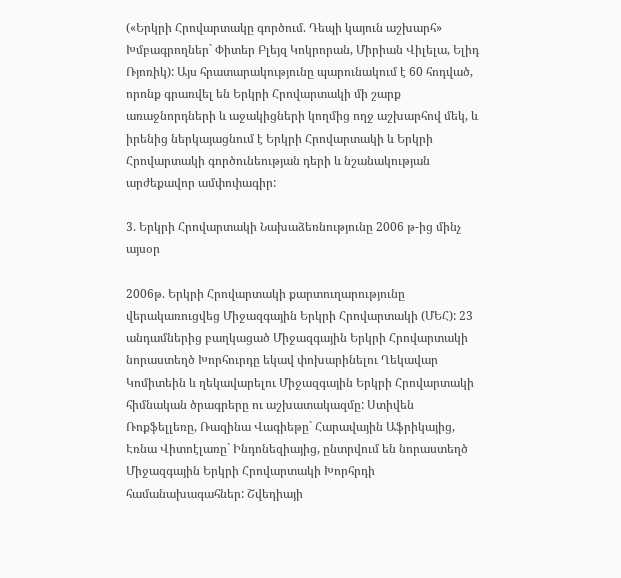(«Երկրի Հրովարտակը գործում. Դեպի կայուն աշխարհ» Խմբագրողներ` Փիտեր Բլեյզ Կոկրորան, Միրիան Վիլելա, Ելիդ Ռյոռիկ): Այս հրատարակությունը պարունակում է 60 հոդված, որոնք գրառվել են Երկրի Հրովարտակի մի շարք առաջնորդների և աջակիցների կողմից ողջ աշխարհով մեկ, և իրենից ներկայացնում է Երկրի Հրովարտակի և Երկրի Հրովարտակի գործունեության դերի և նշանակության արժեքավոր ամփոփագիր:

3. Երկրի Հրովարտակի Նախաձեռնությունը 2006 թ-ից մինչ այսօր

2006թ. Երկրի Հրովարտակի քարտուղարությունը վերակառուցվեց Միջազգային Երկրի Հրովարտակի (ՄԵՀ): 23 անդամներից բաղկացած Միջազգային Երկրի Հրովարտակի նորաստեղծ Խորհուրդը եկավ փոխարինելու Ղեկավար Կոմիտեին և ղեկավարելու Միջազգային Երկրի Հրովարտակի հիմնական ծրագրերը ու աշխատակազմը: Ստիվեն Ռոքֆելլեռը, Ռազինա Վագիեթը` Հարավային Աֆրիկայից, Էռնա Վիտոէլառը` Ինդոնեզիայից, ընտրվում են նորաստեղծ Միջազգային Երկրի Հրովարտակի Խորհրդի համանախագահներ: Շվեդիայի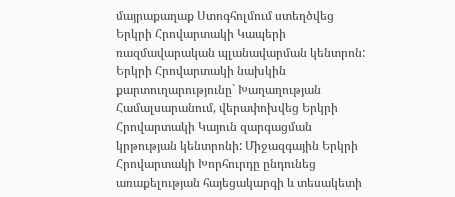մայրաքաղաք Ստոգհոլմում ստեղծվեց Երկրի Հրովարտակի Կապերի ռազմավարական պլանավարման կենտրոն: Երկրի Հրովարտակի նախկին քարտուղարությունը` Խաղաղության Համալսարանում, վերափոխվեց Երկրի Հրովարտակի Կայուն զարգացման կրթության կենտրոնի: Միջազգային Երկրի Հրովարտակի Խորհուրդը ընդունեց առաքելության հայեցակարգի և տեսակետի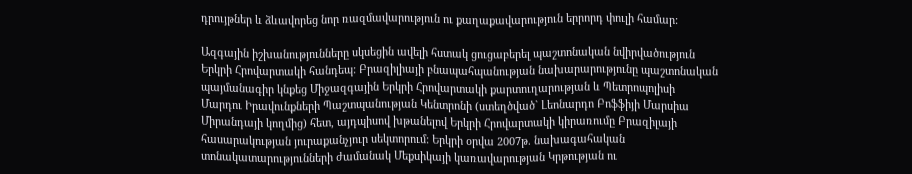դրույթներ և ձևավորեց նոր ռազմավարություն ու քաղաքավարություն երրորդ փուլի համար:

Ազգային իշխանությունները սկսեցին ավելի հստակ ցուցաբերել պաշտոնական նվիրվածություն Երկրի Հրովարտակի հանդեպ: Բրազիլիայի բնապահպանության նախարարությունը պաշտոնական պայմանագիր կնքեց Միջազգային Երկրի Հրովարտակի քարտուղարության և Պետրոպոլիսի Մարդու Իրավունքների Պաշտպանության Կենտրոնի (ստեղծված` Լեոնարդո Բոֆֆիյի Մարսիա Միրանդայի կողմից) հետ, այդպիսով խթանելով Երկրի Հրովարտակի կիրառումը Բրազիլայի հասարակության յուրաքանչյուր սեկտորում: Երկրի օրվա 2007թ. նախագահական տոնակատարությունների ժամանակ Մեքսիկայի կառավարության Կրթության ու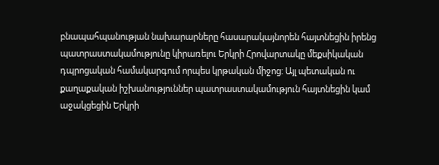բնապահպանության նախարարները հասարակայնորեն հայտնեցին իրենց պատրաստակամությունը կիրառելու Երկրի Հրովարտակը մեքսիկական դպրոցական համակարգում որպես կրթական միջոց: Այլ պետական ու քաղաքական իշխանություններ պատրաստակամություն հայտնեցին կամ աջակցեցին Երկրի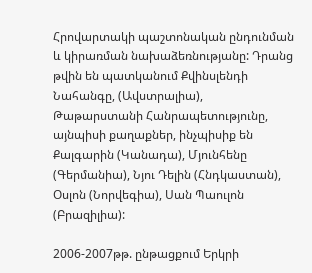Հրովարտակի պաշտոնական ընդունման և կիրառման նախաձեռնությանը: Դրանց թվին են պատկանում Քվինսլենդի Նահանգը, (Ավստրալիա), Թաթարստանի Հանրապետությունը, այնպիսի քաղաքներ, ինչպիսիք են Քալգարին (Կանադա), Մյունհենը (Գերմանիա), Նյու Դելին (Հնդկաստան), Օսլոն (Նորվեգիա), Սան Պաուլոն (Բրազիլիա):

2006-2007թթ. ընթացքում Երկրի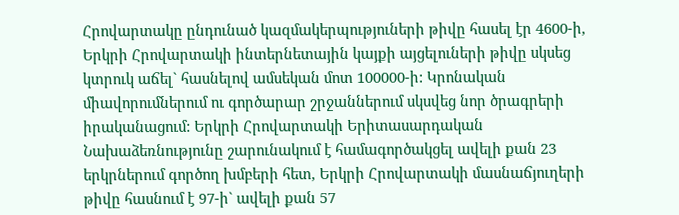Հրովարտակը ընդունած կազմակերպություների թիվը հասել էր 4600-ի, Երկրի Հրովարտակի ինտերնետային կայքի այցելուների թիվը սկսեց կտրուկ աճել` հասնելով ամսեկան մոտ 100000-ի: Կրոնական միավորումներում ու գործարար շրջաններում սկսվեց նոր ծրագրերի իրականացում: Երկրի Հրովարտակի Երիտասարդական Նախաձեռնությունը շարունակում է համագործակցել ավելի քան 23 երկրներում գործող խմբերի հետ, Երկրի Հրովարտակի մասնաճյուղերի թիվը հասնում է 97-ի` ավելի քան 57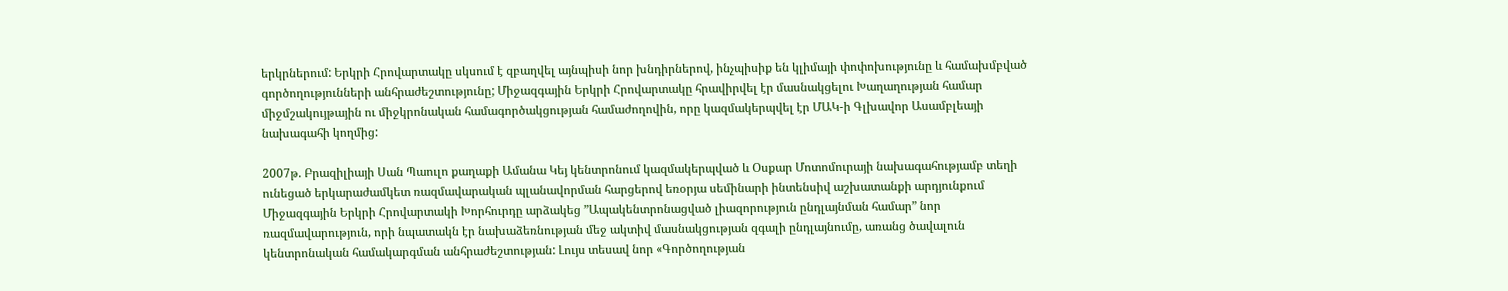երկրներում: Երկրի Հրովարտակը սկսում է զբաղվել այնպիսի նոր խնդիրներով, ինչպիսիք են կլիմայի փոփոխությունը և համախմբված գործողությունների անհրաժեշտությունը; Միջազգային Երկրի Հրովարտակը հրավիրվել էր մասնակցելու Խաղաղության համար միջմշակույթային ու միջկրոնական համագործակցության համաժողովին, որը կազմակերպվել էր ՄԱԿ-ի Գլխավոր Ասամբլեայի նախագահի կողմից:

2007թ. Բրազիլիայի Սան Պաուլո քաղաքի Ամանա Կեյ կենտրոնում կազմակերպված և Օսքար Մոտոմուրայի նախագահությամբ տեղի ունեցած երկարաժամկետ ռազմավարական պլանավորման հարցերով եռօրյա սեմինարի ինտենսիվ աշխատանքի արդյունքում Միջազգային Երկրի Հրովարտակի Խորհուրդը արձակեց ”Ապակենտրոնացված լիազորություն ընդլայնման համար” նոր ռազմավարություն, որի նպատակն էր նախաձեռնության մեջ ակտիվ մասնակցության զգալի ընդլայնումը, առանց ծավալուն կենտրոնական համակարգման անհրաժեշտության: Լույս տեսավ նոր «Գործողության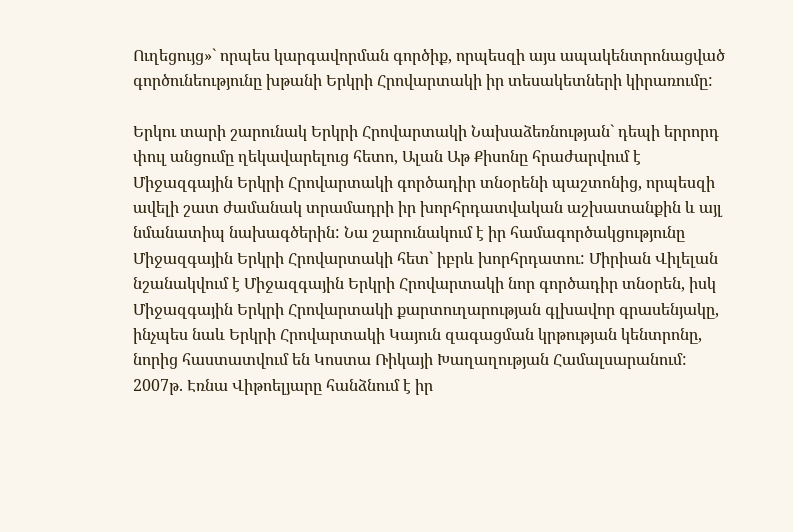Ուղեցույց»` որպես կարգավորման գործիք, որպեսզի այս ապակենտրոնացված գործունեությունը խթանի Երկրի Հրովարտակի իր տեսակետների կիրառումը:

Երկու տարի շարունակ Երկրի Հրովարտակի Նախաձեռնության` դեպի երրորդ փուլ անցումը ղեկավարելուց հետո, Ալան Աթ Քիսոնը հրաժարվում է Միջազգային Երկրի Հրովարտակի գործադիր տնօրենի պաշտոնից, որպեսզի ավելի շատ ժամանակ տրամադրի իր խորհրդատվական աշխատանքին և այլ նմանատիպ նախագծերին: Նա շարունակում է իր համագործակցությունը Միջազգային Երկրի Հրովարտակի հետ` իբրև խորհրդատու: Միրիան Վիլելան նշանակվում է Միջազգային Երկրի Հրովարտակի նոր գործադիր տնօրեն, իսկ Միջազգային Երկրի Հրովարտակի քարտուղարության գլխավոր գրասենյակը, ինչպես նաև Երկրի Հրովարտակի Կայուն զագացման կրթության կենտրոնը, նորից հաստատվում են Կոստա Ռիկայի Խաղաղության Համալսարանում: 2007թ. Էռնա Վիթոելյարը հանձնում է իր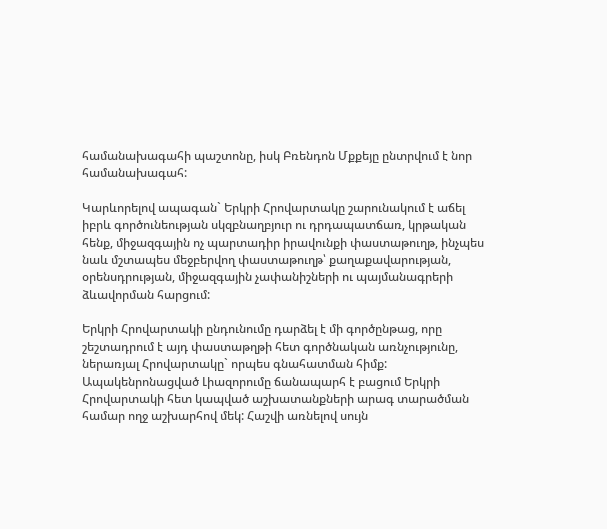համանախագահի պաշտոնը, իսկ Բռենդոն Մքքեյը ընտրվում է նոր համանախագահ:

Կարևորելով ապագան` Երկրի Հրովարտակը շարունակում է աճել իբրև գործունեության սկզբնաղբյուր ու դրդապատճառ, կրթական հենք, միջազգային ոչ պարտադիր իրավունքի փաստաթուղթ, ինչպես նաև մշտապես մեջբերվող փաստաթուղթ՝ քաղաքավարության, օրենսդրության, միջազգային չափանիշների ու պայմանագրերի ձևավորման հարցում:

Երկրի Հրովարտակի ընդունումը դարձել է մի գործընթաց, որը շեշտադրում է այդ փաստաթղթի հետ գործնական առնչությունը, ներառյալ Հրովարտակը` որպես գնահատման հիմք: Ապակենրոնացված Լիազորումը ճանապարհ է բացում Երկրի Հրովարտակի հետ կապված աշխատանքների արագ տարածման համար ողջ աշխարհով մեկ: Հաշվի առնելով սույն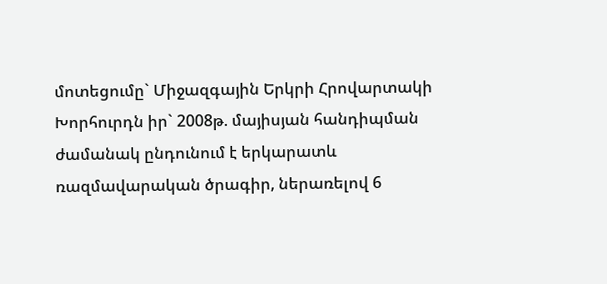մոտեցումը` Միջազգային Երկրի Հրովարտակի Խորհուրդն իր` 2008թ. մայիսյան հանդիպման ժամանակ ընդունում է երկարատև ռազմավարական ծրագիր, ներառելով 6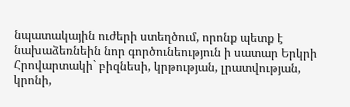նպատակային ուժերի ստեղծում, որոնք պետք է նախաձեռնեին նոր գործունեություն ի սատար Երկրի Հրովարտակի` բիզնեսի, կրթության, լրատվության, կրոնի,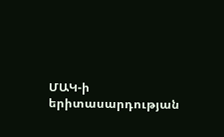ՄԱԿ-ի երիտասարդության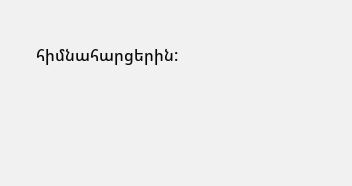հիմնահարցերին: